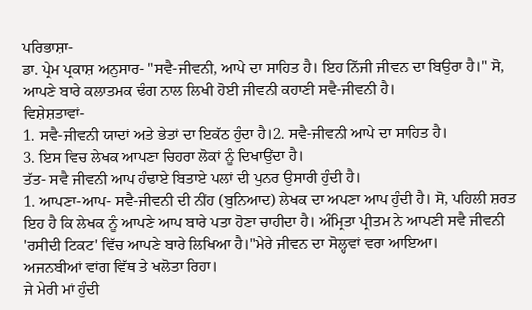ਪਰਿਭਾਸ਼ਾ-
ਡਾ. ਪ੍ਰੇਮ ਪ੍ਰਕਾਸ਼ ਅਨੁਸਾਰ- "ਸਵੈ-ਜੀਵਨੀ, ਆਪੇ ਦਾ ਸਾਹਿਤ ਹੈ। ਇਹ ਨਿੱਜੀ ਜੀਵਨ ਦਾ ਬਿਉਰਾ ਹੈ।" ਸੋ, ਆਪਣੇ ਬਾਰੇ ਕਲਾਤਮਕ ਢੰਗ ਨਾਲ ਲਿਖੀ ਹੋਈ ਜੀਵਨੀ ਕਹਾਣੀ ਸਵੈ-ਜੀਵਨੀ ਹੈ।
ਵਿਸ਼ੇਸ਼ਤਾਵਾਂ-
1. ਸਵੈ-ਜੀਵਨੀ ਯਾਦਾਂ ਅਤੇ ਭੇਤਾਂ ਦਾ ਇਕੱਠ ਹੁੰਦਾ ਹੈ।2. ਸਵੈ-ਜੀਵਨੀ ਆਪੇ ਦਾ ਸਾਹਿਤ ਹੈ।
3. ਇਸ ਵਿਚ ਲੇਖਕ ਆਪਣਾ ਚਿਹਰਾ ਲੋਕਾਂ ਨੂੰ ਦਿਖਾਉਂਦਾ ਹੈ।
ਤੱਤ- ਸਵੈ ਜੀਵਨੀ ਆਪ ਹੰਢਾਏ ਬਿਤਾਏ ਪਲਾਂ ਦੀ ਪੁਨਰ ਉਸਾਰੀ ਹੁੰਦੀ ਹੈ।
1. ਆਪਣਾ-ਆਪ- ਸਵੈ-ਜੀਵਨੀ ਦੀ ਨੀਂਹ (ਬੁਨਿਆਦ) ਲੇਖਕ ਦਾ ਅਪਣਾ ਆਪ ਹੁੰਦੀ ਹੈ। ਸੋ, ਪਹਿਲੀ ਸ਼ਰਤ ਇਹ ਹੈ ਕਿ ਲੇਖਕ ਨੂੰ ਆਪਣੇ ਆਪ ਬਾਰੇ ਪਤਾ ਹੋਣਾ ਚਾਹੀਦਾ ਹੈ। ਅੰਮ੍ਰਿਤਾ ਪ੍ਰੀਤਮ ਨੇ ਆਪਣੀ ਸਵੈ ਜੀਵਨੀ 'ਰਸੀਦੀ ਟਿਕਟ' ਵਿੱਚ ਆਪਣੇ ਬਾਰੇ ਲਿਖਿਆ ਹੈ।"ਮੇਰੇ ਜੀਵਨ ਦਾ ਸੋਲ੍ਹਵਾਂ ਵਰਾ ਆਇਆ।
ਅਜਨਬੀਆਂ ਵਾਂਗ ਵਿੱਥ ਤੇ ਖਲੋਤਾ ਰਿਹਾ।
ਜੇ ਮੇਰੀ ਮਾਂ ਹੁੰਦੀ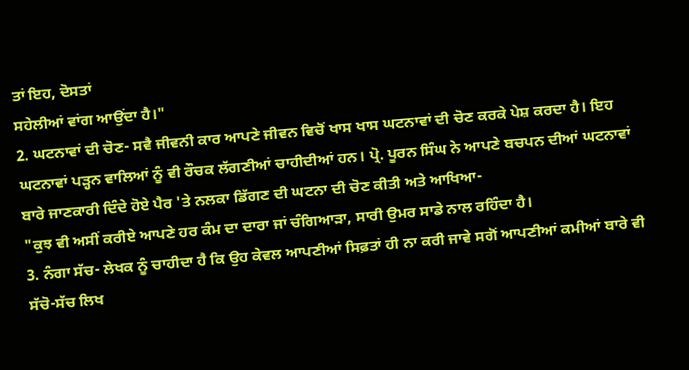ਤਾਂ ਇਹ, ਦੋਸਤਾਂ
ਸਹੇਲੀਆਂ ਵਾਂਗ ਆਉਂਦਾ ਹੈ।"
2. ਘਟਨਾਵਾਂ ਦੀ ਚੋਣ- ਸਵੈ ਜੀਵਨੀ ਕਾਰ ਆਪਣੇ ਜੀਵਨ ਵਿਚੋਂ ਖਾਸ ਖਾਸ ਘਟਨਾਵਾਂ ਦੀ ਚੋਣ ਕਰਕੇ ਪੇਸ਼ ਕਰਦਾ ਹੈ। ਇਹ ਘਟਨਾਵਾਂ ਪੜ੍ਹਨ ਵਾਲਿਆਂ ਨੂੰ ਵੀ ਰੌਚਕ ਲੱਗਣੀਆਂ ਚਾਹੀਦੀਆਂ ਹਨ। ਪ੍ਰੋ. ਪੂਰਨ ਸਿੰਘ ਨੇ ਆਪਣੇ ਬਚਪਨ ਦੀਆਂ ਘਟਨਾਵਾਂ ਬਾਰੇ ਜਾਣਕਾਰੀ ਦਿੰਦੇ ਹੋਏ ਪੈਰ 'ਤੇ ਨਲਕਾ ਡਿੱਗਣ ਦੀ ਘਟਨਾ ਦੀ ਚੋਣ ਕੀਤੀ ਅਤੇ ਆਖਿਆ-
"ਕੁਝ ਵੀ ਅਸੀਂ ਕਰੀਏ ਆਪਣੇ ਹਰ ਕੰਮ ਦਾ ਦਾਰਾ ਜਾਂ ਚੰਗਿਆੜਾ, ਸਾਰੀ ਉਮਰ ਸਾਡੇ ਨਾਲ ਰਹਿੰਦਾ ਹੈ।
3. ਨੰਗਾ ਸੱਚ- ਲੇਖਕ ਨੂੰ ਚਾਹੀਦਾ ਹੈ ਕਿ ਉਹ ਕੇਵਲ ਆਪਣੀਆਂ ਸਿਫ਼ਤਾਂ ਹੀ ਨਾ ਕਰੀ ਜਾਵੇ ਸਗੋਂ ਆਪਣੀਆਂ ਕਮੀਆਂ ਬਾਰੇ ਵੀ ਸੱਚੋ-ਸੱਚ ਲਿਖ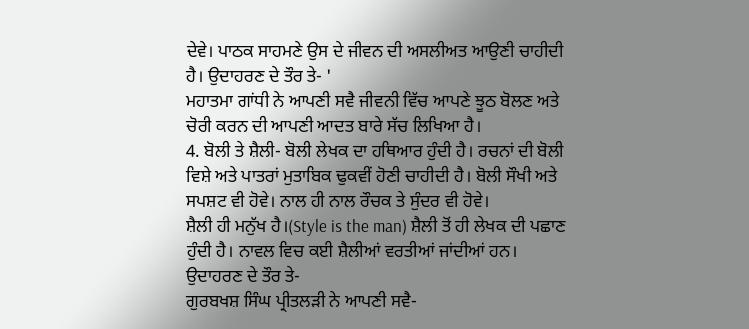ਦੇਵੇ। ਪਾਠਕ ਸਾਹਮਣੇ ਉਸ ਦੇ ਜੀਵਨ ਦੀ ਅਸਲੀਅਤ ਆਉਣੀ ਚਾਹੀਦੀ ਹੈ। ਉਦਾਹਰਣ ਦੇ ਤੌਰ ਤੇ- '
ਮਹਾਤਮਾ ਗਾਂਧੀ ਨੇ ਆਪਣੀ ਸਵੈ ਜੀਵਨੀ ਵਿੱਚ ਆਪਣੇ ਝੂਠ ਬੋਲਣ ਅਤੇ ਚੋਰੀ ਕਰਨ ਦੀ ਆਪਣੀ ਆਦਤ ਬਾਰੇ ਸੱਚ ਲਿਖਿਆ ਹੈ।
4. ਬੋਲੀ ਤੇ ਸ਼ੈਲੀ- ਬੋਲੀ ਲੇਖਕ ਦਾ ਹਥਿਆਰ ਹੁੰਦੀ ਹੈ। ਰਚਨਾਂ ਦੀ ਬੋਲੀ ਵਿਸ਼ੇ ਅਤੇ ਪਾਤਰਾਂ ਮੁਤਾਬਿਕ ਢੁਕਵੀਂ ਹੋਣੀ ਚਾਹੀਦੀ ਹੈ। ਬੋਲੀ ਸੌਖੀ ਅਤੇ ਸਪਸ਼ਟ ਵੀ ਹੋਵੇ। ਨਾਲ ਹੀ ਨਾਲ ਰੌਚਕ ਤੇ ਸੁੰਦਰ ਵੀ ਹੋਵੇ।
ਸ਼ੈਲੀ ਹੀ ਮਨੁੱਖ ਹੈ।(Style is the man) ਸ਼ੈਲੀ ਤੋਂ ਹੀ ਲੇਖਕ ਦੀ ਪਛਾਣ ਹੁੰਦੀ ਹੈ। ਨਾਵਲ ਵਿਚ ਕਈ ਸ਼ੈਲੀਆਂ ਵਰਤੀਆਂ ਜਾਂਦੀਆਂ ਹਨ।
ਉਦਾਹਰਣ ਦੇ ਤੌਰ ਤੇ-
ਗੁਰਬਖਸ਼ ਸਿੰਘ ਪ੍ਰੀਤਲੜੀ ਨੇ ਆਪਣੀ ਸਵੈ-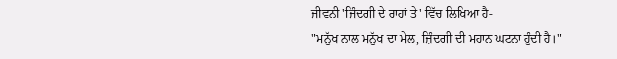ਜੀਵਨੀ 'ਜਿੰਦਗੀ ਦੇ ਰਾਹਾਂ ਤੇ' ਵਿੱਚ ਲਿਖਿਆ ਹੈ-
"ਮਨੁੱਖ ਨਾਲ ਮਨੁੱਖ ਦਾ ਮੇਲ, ਜ਼ਿੰਦਗੀ ਦੀ ਮਹਾਨ ਘਟਨਾ ਹੁੰਦੀ ਹੈ।"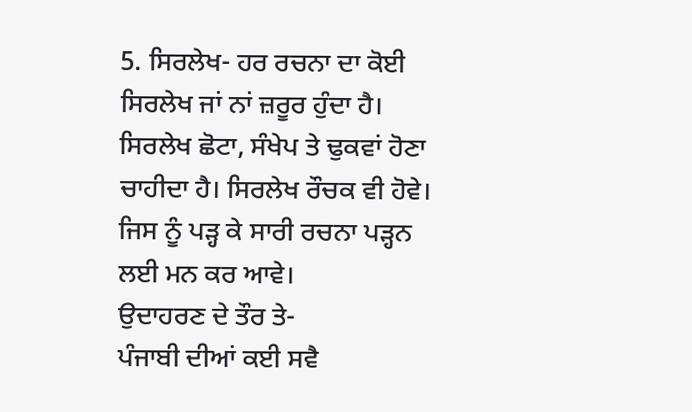5. ਸਿਰਲੇਖ- ਹਰ ਰਚਨਾ ਦਾ ਕੋਈ ਸਿਰਲੇਖ ਜਾਂ ਨਾਂ ਜ਼ਰੂਰ ਹੁੰਦਾ ਹੈ। ਸਿਰਲੇਖ ਛੋਟਾ, ਸੰਖੇਪ ਤੇ ਢੁਕਵਾਂ ਹੋਣਾ ਚਾਹੀਦਾ ਹੈ। ਸਿਰਲੇਖ ਰੌਚਕ ਵੀ ਹੋਵੇ। ਜਿਸ ਨੂੰ ਪੜ੍ਹ ਕੇ ਸਾਰੀ ਰਚਨਾ ਪੜ੍ਹਨ ਲਈ ਮਨ ਕਰ ਆਵੇ।
ਉਦਾਹਰਣ ਦੇ ਤੌਰ ਤੇ-
ਪੰਜਾਬੀ ਦੀਆਂ ਕਈ ਸਵੈ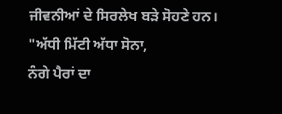ਜੀਵਨੀਆਂ ਦੇ ਸਿਰਲੇਖ ਬੜੇ ਸੋਹਣੇ ਹਨ।
"ਅੱਧੀ ਮਿੱਟੀ ਅੱਧਾ ਸੋਨਾ,
ਨੰਗੇ ਪੈਰਾਂ ਦਾ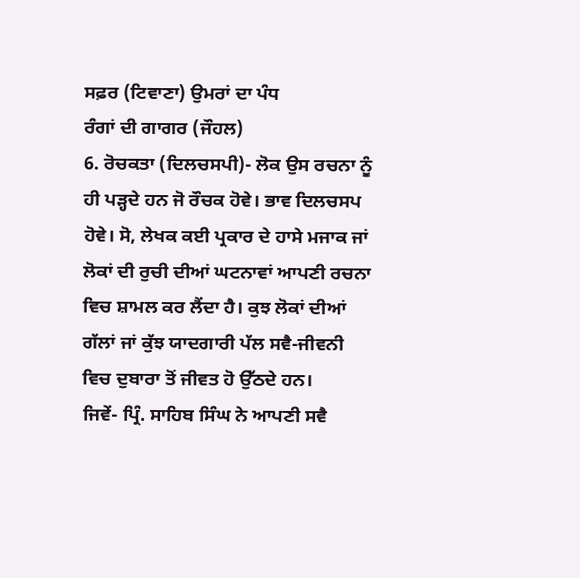ਸਫ਼ਰ (ਟਿਵਾਣਾ) ਉਮਰਾਂ ਦਾ ਪੰਧ
ਰੰਗਾਂ ਦੀ ਗਾਗਰ (ਜੌਹਲ)
6. ਰੋਚਕਤਾ (ਦਿਲਚਸਪੀ)- ਲੋਕ ਉਸ ਰਚਨਾ ਨੂੰ ਹੀ ਪੜ੍ਹਦੇ ਹਨ ਜੋ ਰੌਚਕ ਹੋਵੇ। ਭਾਵ ਦਿਲਚਸਪ ਹੋਵੇ। ਸੋ, ਲੇਖਕ ਕਈ ਪ੍ਰਕਾਰ ਦੇ ਹਾਸੇ ਮਜਾਕ ਜਾਂ ਲੋਕਾਂ ਦੀ ਰੁਚੀ ਦੀਆਂ ਘਟਨਾਵਾਂ ਆਪਣੀ ਰਚਨਾ ਵਿਚ ਸ਼ਾਮਲ ਕਰ ਲੈਂਦਾ ਹੈ। ਕੁਝ ਲੋਕਾਂ ਦੀਆਂ ਗੱਲਾਂ ਜਾਂ ਕੁੱਝ ਯਾਦਗਾਰੀ ਪੱਲ ਸਵੈ-ਜੀਵਨੀ ਵਿਚ ਦੁਬਾਰਾ ਤੋਂ ਜੀਵਤ ਹੋ ਉੱਠਦੇ ਹਨ।
ਜਿਵੇਂ- ਪ੍ਰਿੰ. ਸਾਹਿਬ ਸਿੰਘ ਨੇ ਆਪਣੀ ਸਵੈ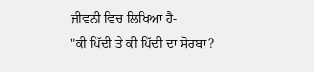ਜੀਵਨੀ ਵਿਚ ਲਿਖਿਆ ਹੈ-
"ਕੀ ਪਿੱਦੀ ਤੇ ਕੀ ਪਿੱਦੀ ਦਾ ਸੋਰਬਾ?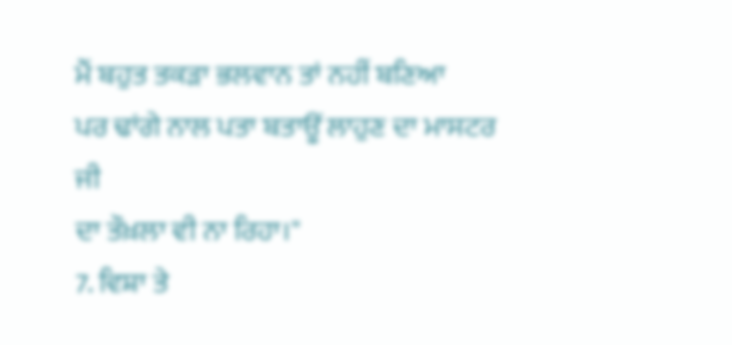ਮੈਂ ਬਹੁਤ ਤਕੜਾ ਭਲਵਾਨ ਤਾਂ ਨਹੀਂ ਬਣਿਆ
ਪਰ ਢਾਂਗੇ ਨਾਲ ਪਤਾ ਬਤਾਊਂ ਲਾਹੁਣ ਦਾ ਮਾਸਟਰ ਜੀ
ਦਾ ਤੌਖ਼ਲਾ ਵੀ ਨਾ ਰਿਹਾ।"
7. ਵਿਸ਼ਾ ਤੇ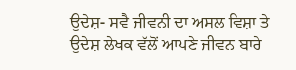ਉਦੇਸ਼- ਸਵੈ ਜੀਵਨੀ ਦਾ ਅਸਲ ਵਿਸ਼ਾ ਤੇ ਉਦੇਸ਼ ਲੇਖਕ ਵੱਲੋਂ ਆਪਣੇ ਜੀਵਨ ਬਾਰੇ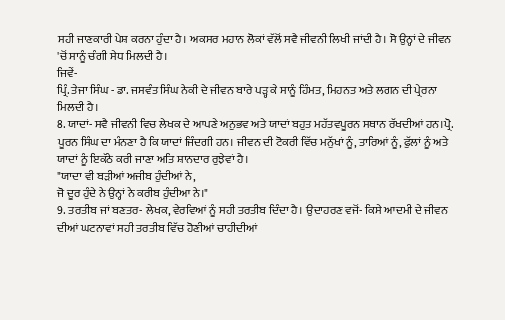ਸਹੀ ਜਾਣਕਾਰੀ ਪੇਸ਼ ਕਰਨਾ ਹੁੰਦਾ ਹੈ। ਅਕਸਰ ਮਹਾਨ ਲੋਕਾਂ ਵੱਲੋਂ ਸਵੈ ਜੀਵਨੀ ਲਿਖੀ ਜਾਂਦੀ ਹੈ। ਸੋ ਉਨ੍ਹਾਂ ਦੇ ਜੀਵਨ 'ਚੋਂ ਸਾਨੂੰ ਚੰਗੀ ਸੇਧ ਮਿਲਦੀ ਹੈ।
ਜਿਵੇਂ-
ਪ੍ਰਿੰ. ਤੇਜਾ ਸਿੰਘ - ਡਾ. ਜਸਵੰਤ ਸਿੰਘ ਨੇਕੀ ਦੇ ਜੀਵਨ ਬਾਰੇ ਪੜ੍ਹ ਕੇ ਸਾਨੂੰ ਹਿੰਮਤ, ਮਿਹਨਤ ਅਤੇ ਲਗਨ ਦੀ ਪ੍ਰੇਰਨਾ ਮਿਲਦੀ ਹੈ।
8. ਯਾਦਾਂ- ਸਵੈ ਜੀਵਨੀ ਵਿਚ ਲੇਖਕ ਦੇ ਆਪਣੇ ਅਨੁਭਵ ਅਤੇ ਯਾਦਾਂ ਬਹੁਤ ਮਹੱਤਵਪੂਰਨ ਸਥਾਨ ਰੱਖਦੀਆਂ ਹਨ।ਪ੍ਰੋ. ਪੂਰਨ ਸਿੰਘ ਦਾ ਮੰਨਣਾ ਹੈ ਕਿ ਯਾਦਾਂ ਜਿੰਦਗੀ ਹਨ। ਜੀਵਨ ਦੀ ਟੋਕਰੀ ਵਿੱਚ ਮਨੁੱਖਾਂ ਨੂੰ, ਤਾਰਿਆਂ ਨੂੰ, ਫੁੱਲਾਂ ਨੂੰ ਅਤੇ ਯਾਦਾਂ ਨੂੰ ਇਕੱਠੇ ਕਰੀ ਜਾਣਾ ਅਤਿ ਸ਼ਾਨਦਾਰ ਰੁਝੇਵਾਂ ਹੈ।
"ਯਾਦਾ ਵੀ ਬੜੀਆਂ ਅਜੀਬ ਹੁੰਦੀਆਂ ਨੇ,
ਜੋ ਦੂਰ ਹੁੰਦੇ ਨੇ ਉਨ੍ਹਾਂ ਨੇ ਕਰੀਬ ਹੁੰਦੀਆ ਨੇ।"
9. ਤਰਤੀਬ ਜਾਂ ਬਣਤਰ- ਲੇਖਕ, ਵੇਰਵਿਆਂ ਨੂੰ ਸਹੀ ਤਰਤੀਬ ਦਿੰਦਾ ਹੈ। ਉਦਾਹਰਣ ਵਜੋਂ- ਕਿਸੇ ਆਦਮੀ ਦੇ ਜੀਵਨ ਦੀਆਂ ਘਟਨਾਵਾਂ ਸਹੀ ਤਰਤੀਬ ਵਿੱਚ ਹੋਣੀਆਂ ਚਾਹੀਦੀਆਂ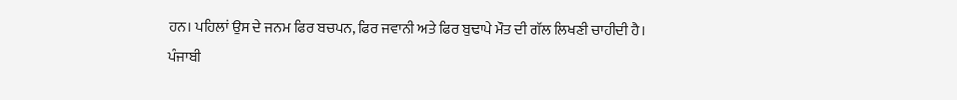ਹਨ। ਪਹਿਲਾਂ ਉਸ ਦੇ ਜਨਮ ਫਿਰ ਬਚਪਨ, ਫਿਰ ਜਵਾਨੀ ਅਤੇ ਫਿਰ ਬੁਢਾਪੇ ਮੌਤ ਦੀ ਗੱਲ ਲਿਖਣੀ ਚਾਹੀਦੀ ਹੈ।
ਪੰਜਾਬੀ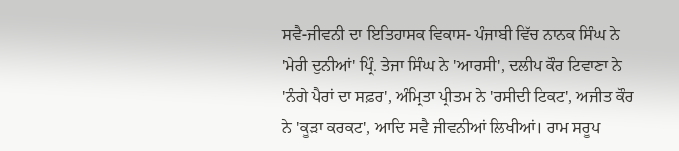ਸਵੈ-ਜੀਵਨੀ ਦਾ ਇਤਿਹਾਸਕ ਵਿਕਾਸ- ਪੰਜਾਬੀ ਵਿੱਚ ਨਾਨਕ ਸਿੰਘ ਨੇ 'ਮੇਰੀ ਦੁਨੀਆਂ' ਪ੍ਰਿੰ. ਤੇਜਾ ਸਿੰਘ ਨੇ 'ਆਰਸੀ', ਦਲੀਪ ਕੌਰ ਟਿਵਾਣਾ ਨੇ 'ਨੰਗੇ ਪੈਰਾਂ ਦਾ ਸਫ਼ਰ', ਅੰਮ੍ਰਿਤਾ ਪ੍ਰੀਤਮ ਨੇ 'ਰਸੀਦੀ ਟਿਕਟ', ਅਜੀਤ ਕੌਰ ਨੇ 'ਕੂੜਾ ਕਰਕਟ', ਆਦਿ ਸਵੈ ਜੀਵਨੀਆਂ ਲਿਖੀਆਂ। ਰਾਮ ਸਰੂਪ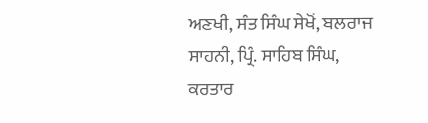ਅਣਖੀ, ਸੰਤ ਸਿੰਘ ਸੇਖੋਂ, ਬਲਰਾਜ ਸਾਹਨੀ, ਪ੍ਰਿੰ. ਸਾਹਿਬ ਸਿੰਘ, ਕਰਤਾਰ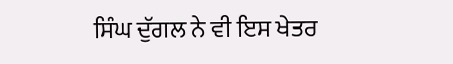ਸਿੰਘ ਦੁੱਗਲ ਨੇ ਵੀ ਇਸ ਖੇਤਰ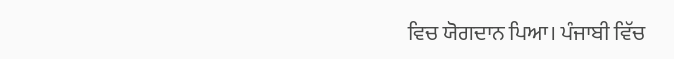ਵਿਚ ਯੋਗਦਾਨ ਪਿਆ। ਪੰਜਾਬੀ ਵਿੱਚ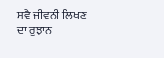ਸਵੈ ਜੀਵਨੀ ਲਿਖਣ ਦਾ ਰੁਝਾਨ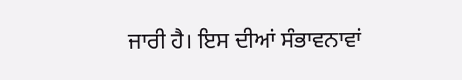ਜਾਰੀ ਹੈ। ਇਸ ਦੀਆਂ ਸੰਭਾਵਨਾਵਾਂ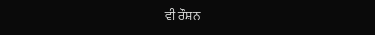ਵੀ ਰੌਸ਼ਨ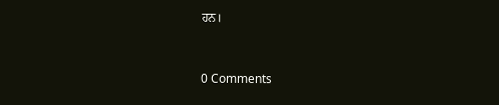ਹਨ।


0 Comments